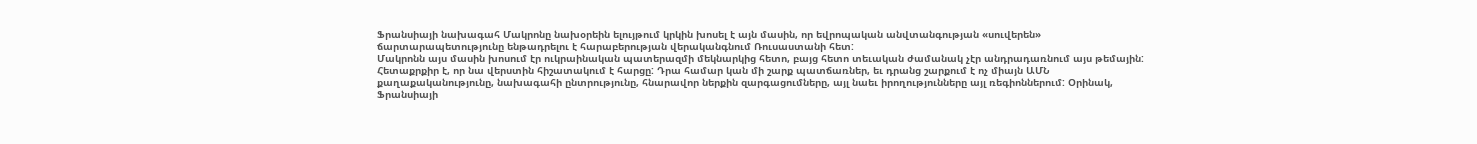Ֆրանսիայի նախագահ Մակրոնը նախօրեին ելույթում կրկին խոսել է այն մասին, որ եվրոպական անվտանգության «սուվերեն» ճարտարապետությունը ենթադրելու է հարաբերության վերականգնում Ռուսաստանի հետ:
Մակրոնն այս մասին խոսում էր ուկրաինական պատերազմի մեկնարկից հետո, բայց հետո տեւական ժամանակ չէր անդրադառնում այս թեմային:
Հետաքրքիր է, որ նա վերստին հիշատակում է հարցը: Դրա համար կան մի շարք պատճառներ, եւ դրանց շարքում է ոչ միայն ԱՄՆ քաղաքականությունը, նախագահի ընտրությունը, հնարավոր ներքին զարգացումները, այլ նաեւ իրողությունները այլ ռեգիոններում: Օրինակ, Ֆրանսիայի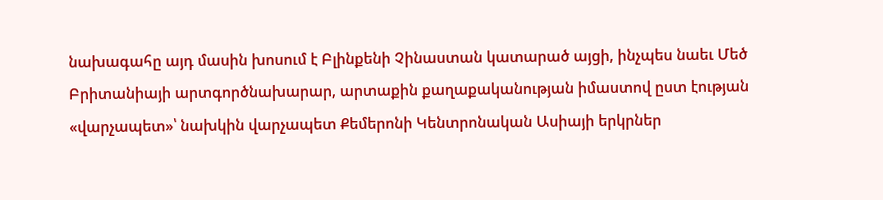նախագահը այդ մասին խոսում է Բլինքենի Չինաստան կատարած այցի, ինչպես նաեւ Մեծ Բրիտանիայի արտգործնախարար, արտաքին քաղաքականության իմաստով ըստ էության «վարչապետ»՝ նախկին վարչապետ Քեմերոնի Կենտրոնական Ասիայի երկրներ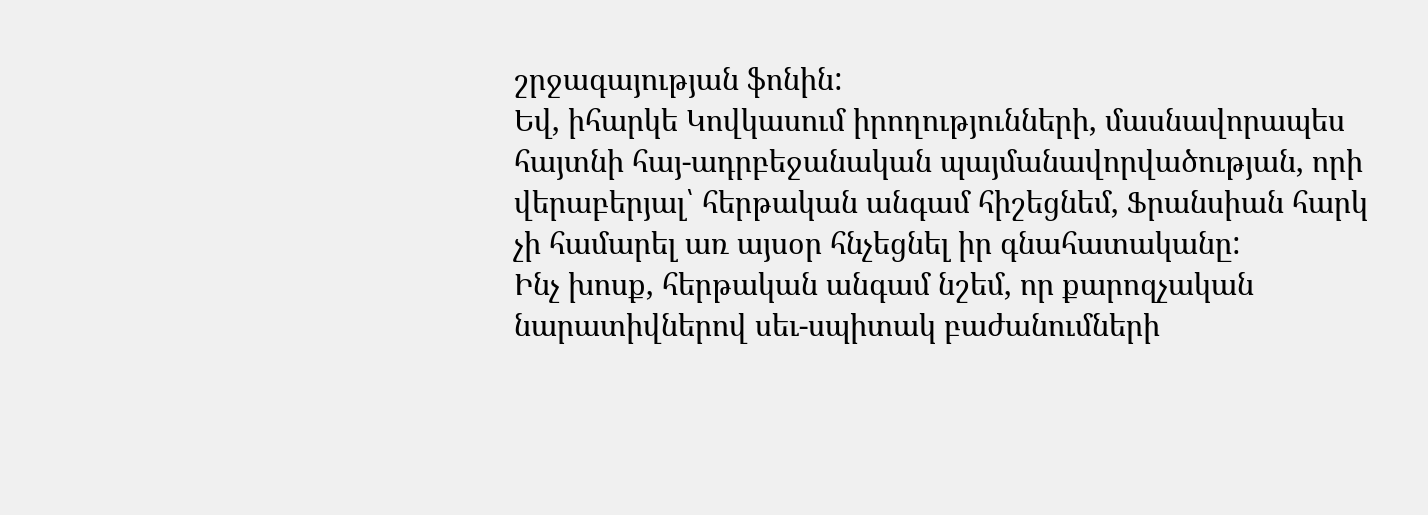շրջագայության ֆոնին:
Եվ, իհարկե Կովկասում իրողությունների, մասնավորապես հայտնի հայ-ադրբեջանական պայմանավորվածության, որի վերաբերյալ՝ հերթական անգամ հիշեցնեմ, Ֆրանսիան հարկ չի համարել առ այսօր հնչեցնել իր գնահատականը:
Ինչ խոսք, հերթական անգամ նշեմ, որ քարոզչական նարատիվներով սեւ-սպիտակ բաժանումների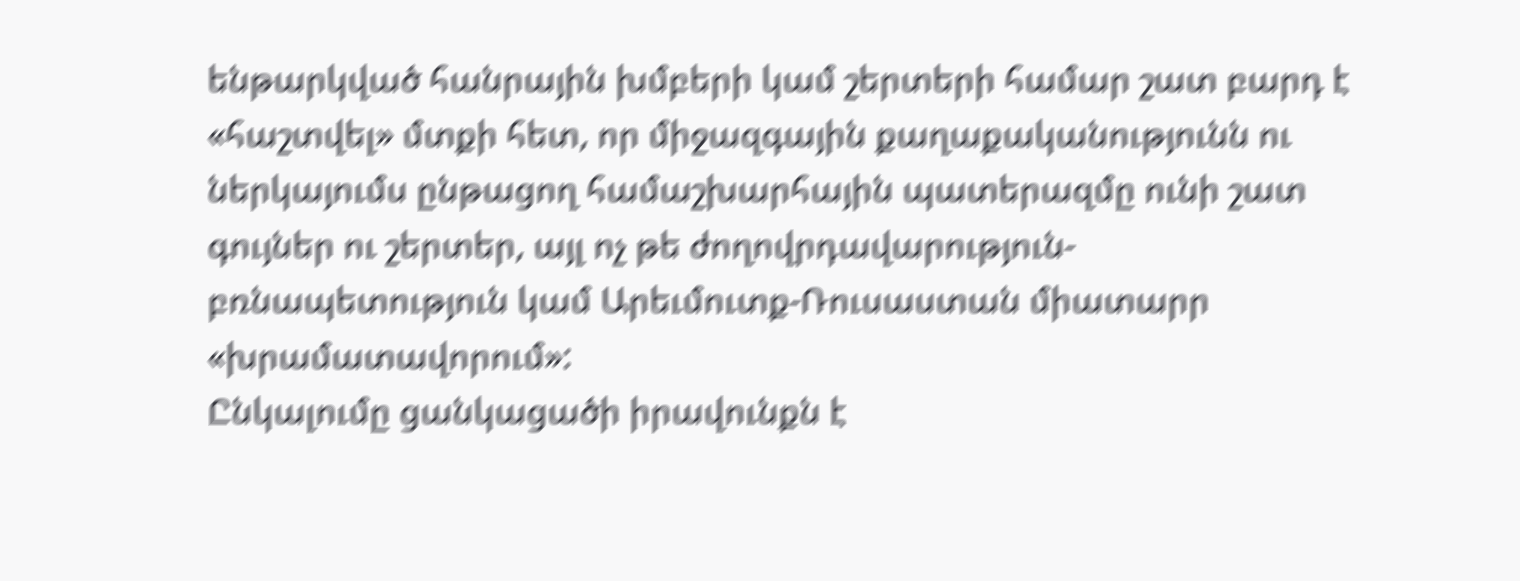ենթարկված հանրային խմբերի կամ շերտերի համար շատ բարդ է «հաշտվել» մտքի հետ, որ միջազգային քաղաքականությունն ու ներկայումս ընթացող համաշխարհային պատերազմը ունի շատ գույներ ու շերտեր, այլ ոչ թե ժողովրդավարություն-բռնապետություն կամ Արեւմուտք-Ռուսաստան միատարր «խրամատավորում»:
Ընկալումը ցանկացածի իրավունքն է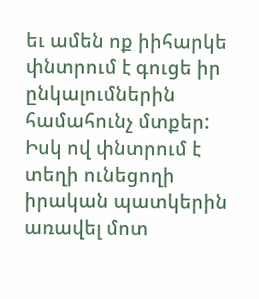եւ ամեն ոք իիհարկե փնտրում է գուցե իր ընկալումներին համահունչ մտքեր: Իսկ ով փնտրում է տեղի ունեցողի իրական պատկերին առավել մոտ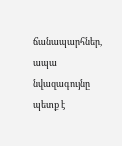ճանապարհներ, ապա նվազագույնը պետք է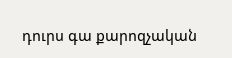դուրս գա քարոզչական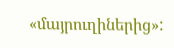«մայրուղիներից»: